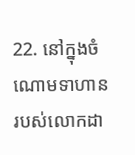22. នៅក្នុងចំណោមទាហានរបស់លោកដា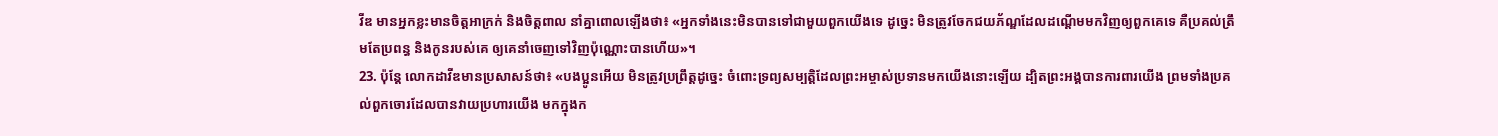វីឌ មានអ្នកខ្លះមានចិត្តអាក្រក់ និងចិត្តពាល នាំគ្នាពោលឡើងថា៖ «អ្នកទាំងនេះមិនបានទៅជាមួយពួកយើងទេ ដូច្នេះ មិនត្រូវចែកជយភ័ណ្ឌដែលដណ្ដើមមកវិញឲ្យពួកគេទេ គឺប្រគល់ត្រឹមតែប្រពន្ធ និងកូនរបស់គេ ឲ្យគេនាំចេញទៅវិញប៉ុណ្ណោះបានហើយ»។
23. ប៉ុន្តែ លោកដាវីឌមានប្រសាសន៍ថា៖ «បងប្អូនអើយ មិនត្រូវប្រព្រឹត្តដូច្នេះ ចំពោះទ្រព្យសម្បត្តិដែលព្រះអម្ចាស់ប្រទានមកយើងនោះឡើយ ដ្បិតព្រះអង្គបានការពារយើង ព្រមទាំងប្រគល់ពួកចោរដែលបានវាយប្រហារយើង មកក្នុងក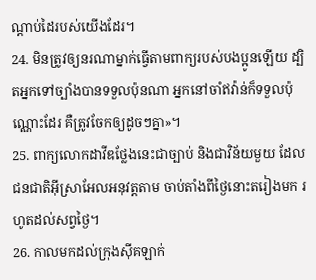ណ្ដាប់ដៃរបស់យើងដែរ។
24. មិនត្រូវឲ្យនរណាម្នាក់ធ្វើតាមពាក្យរបស់បងប្អូនឡើយ ដ្បិតអ្នកទៅច្បាំងបានទទួលប៉ុនណា អ្នកនៅចាំឥវ៉ាន់ក៏ទទួលប៉ុណ្ណោះដែរ គឺត្រូវចែកឲ្យដូចៗគ្នា»។
25. ពាក្យលោកដាវីឌថ្លែងនេះជាច្បាប់ និងជាវិន័យមួយ ដែលជនជាតិអ៊ីស្រាអែលអនុវត្តតាម ចាប់តាំងពីថ្ងៃនោះតរៀងមក រហូតដល់សព្វថ្ងៃ។
26. កាលមកដល់ក្រុងស៊ីគឡាក់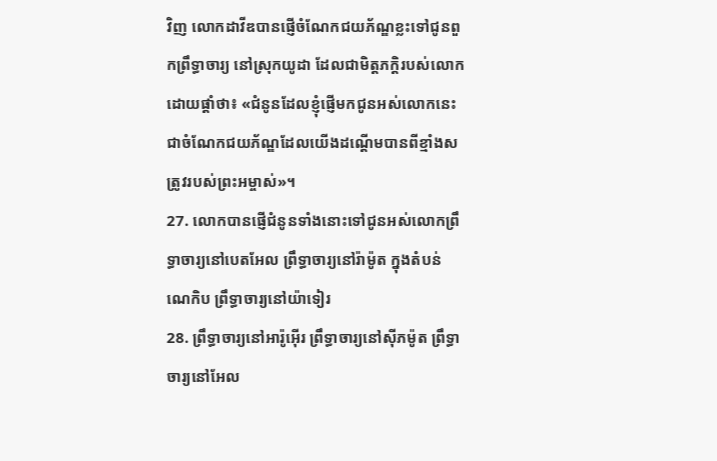វិញ លោកដាវីឌបានផ្ញើចំណែកជយភ័ណ្ឌខ្លះទៅជូនពួកព្រឹទ្ធាចារ្យ នៅស្រុកយូដា ដែលជាមិត្តភក្ដិរបស់លោក ដោយផ្ដាំថា៖ «ជំនូនដែលខ្ញុំផ្ញើមកជូនអស់លោកនេះ ជាចំណែកជយភ័ណ្ឌដែលយើងដណ្ដើមបានពីខ្មាំងសត្រូវរបស់ព្រះអម្ចាស់»។
27. លោកបានផ្ញើជំនូនទាំងនោះទៅជូនអស់លោកព្រឹទ្ធាចារ្យនៅបេតអែល ព្រឹទ្ធាចារ្យនៅរ៉ាម៉ូត ក្នុងតំបន់ណេកិប ព្រឹទ្ធាចារ្យនៅយ៉ាទៀរ
28. ព្រឹទ្ធាចារ្យនៅអារ៉ូអ៊ើរ ព្រឹទ្ធាចារ្យនៅស៊ីភម៉ូត ព្រឹទ្ធាចារ្យនៅអែល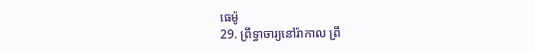ធេម៉ូ
29. ព្រឹទ្ធាចារ្យនៅរ៉ាកាល ព្រឹ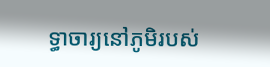ទ្ធាចារ្យនៅភូមិរបស់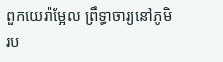ពួកយេរ៉ាម្អែល ព្រឹទ្ធាចារ្យនៅភូមិរប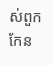ស់ពួកកែន